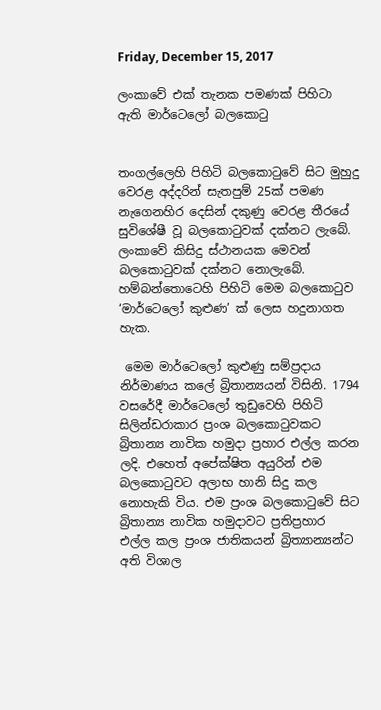Friday, December 15, 2017

ලංකාවේ එක් තැනක පමණක් පිහිටා ඇති මාර්ටෙලෝ බලකොටු


තංගල්ලෙහි පිහිටි බලකොටුවේ සිට මුහුදු වෙරළ අද්දරින් සැතපුම් 25ක් පමණ නැගෙනහිර දෙසින් දකුණු වෙරළ තීරයේ සුවිශේෂී වූ බලකොටුවක් දක්නට ලැබේ. ලංකාවේ කිසිදු ස්ථානයක මෙවන් බලකොටුවක් දක්නට නොලැබේ. හම්බන්තොටෙහි පිහිටි මෙම බලකොටුව ‘මාර්ටෙලෝ කුළුණ’ ක් ලෙස හදුනාගත හැක.

 මෙම මාර්ටෙලෝ කුළුණු සම්ප්‍රදාය නිර්මාණය කලේ බ්‍රිතාන්‍යයන් විසිනි. 1794 වසරේදී මාර්ටෙලෝ තුඩුවෙහි පිහිටි සිලින්ඩරාකාර ප්‍රංශ බලකොටුවකට බ්‍රිතාන්‍ය නාවික හමුදා ප්‍රහාර එල්ල කරන ලදි. එහෙත් අපේක්ෂිත අයුරින් එම බලකොටුවට අලාභ හානි සිදු කල නොහැකි විය. එම ප්‍රංශ බලකොටුවේ සිට බ්‍රිතාන්‍ය නාවික හමුදාවට ප්‍රතිප්‍රහාර එල්ල කල ප්‍රංශ ජාතිකයන් බ්‍රිත්‍යාන්‍යන්ට අති විශාල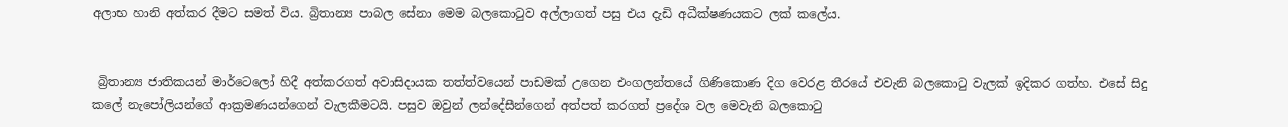අලාභ හානි අත්කර දීමට සමත් විය. බ්‍රිතාන්‍ය පාබල සේනා මෙම බලකොටුව අල්ලාගත් පසු එය දැඩි අධීක්ෂණයකට ලක් කලේය.


 බ්‍රිතාන්‍ය ජාතිකයන් මාර්ටෙලෝ හිදී අත්කරගත් අවාසිදායක තත්ත්වයෙන් පාඩමක් උගෙන එංගලන්තයේ ගිණිකොණ දිග වෙරළ තීරයේ එවැනි බලකොටු වැලක් ඉදිකර ගත්හ. එසේ සිදු කලේ නැපෝලියන්ගේ ආක්‍රමණයන්ගෙන් වැලකීමටයි. පසුව ඔවුන් ලන්දේසීන්ගෙන් අත්පත් කරගත් ප්‍රදේශ වල මෙවැනි බලකොටු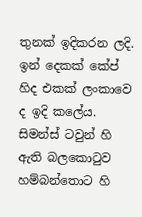තුනක් ඉදිකරන ලදි. ඉන් දෙකක් කේප් හිද එකක් ලංකාවෙ ද ඉදි කලේය. සිමන්ස් ටවුන් හි ඇති බලකොටුව හම්බන්තොට හි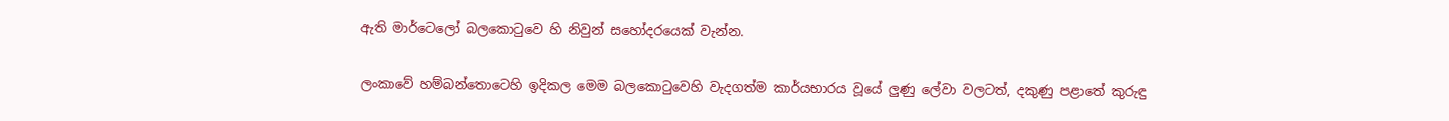ඇති මාර්ටෙලෝ බලකොටුවෙ හි නිවුන් සහෝදරයෙක් වැන්න.

ලංකාවේ හම්බන්තොටෙහි ඉදිකල මෙම බලකොටුවෙහි වැදගත්ම කාර්යභාරය වූයේ ලුණු ලේවා වලටත්, දකුණු පළාතේ කුරුඳු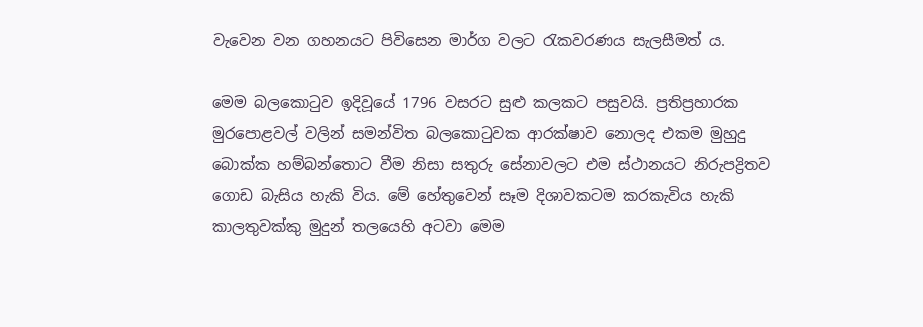වැවෙන වන ගහනයට පිවිසෙන මාර්ග වලට රැකවරණය සැලසීමත් ය.

මෙම බලකොටුව ඉදිවූයේ 1796 වසරට සුළු කලකට පසුවයි. ප්‍රතිප්‍රහාරක මුරපොළවල් වලින් සමන්විත බලකොටුවක ආරක්ෂාව නොලද එකම මුහුදු බොක්ක හම්බන්තොට වීම නිසා සතුරු සේනාවලට එම ස්ථානයට නිරුපද්‍රිතව ගොඩ බැසිය හැකි විය. මේ හේතුවෙන් සෑම දිශාවකටම කරකැවිය හැකි කාලතුවක්කු මුදුන් තලයෙහි අටවා මෙම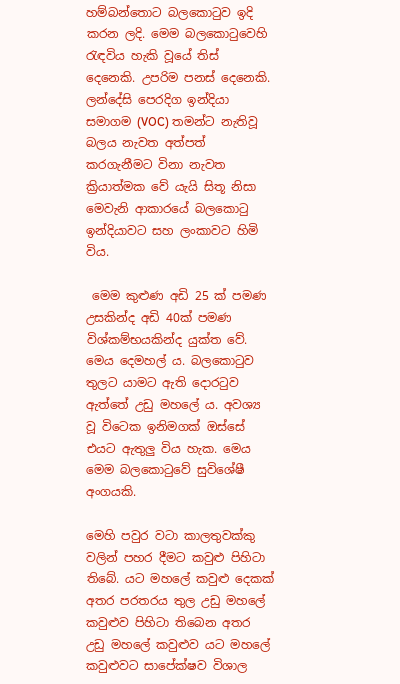හම්බන්තොට බලකොටුව ඉදි කරන ලදි. මෙම බලකොටුවෙහි රැඳවිය හැකි වූයේ තිස් දෙනෙකි. උපරිම පනස් දෙනෙකි. ලන්දේසි පෙරදිග ඉන්දියා සමාගම (VOC) තමන්ට නැතිවූ බලය නැවත අත්පත් කරගැනීමට විනා නැවත ක්‍රියාත්මක වේ යැයි සිතූ නිසා මෙවැනි ආකාරයේ බලකොටු ඉන්දියාවට සහ ලංකාවට හිමි විය.

 මෙම කුළුණ අඩි 25 ක් පමණ උසකින්ද අඩි 40ක් පමණ විශ්කම්භයකින්ද යුක්ත වේ. මෙය දෙමහල් ය. බලකොටුව තුලට යාමට ඇති දොරටුව ඇත්තේ උඩු මහලේ ය. අවශ්‍ය වූ විටෙක ඉනිමගක් ඔස්සේ එයට ඇතුලු විය හැක. මෙය මෙම බලකොටුවේ සුවිශේෂී අංගයකි.

මෙහි පවුර වටා කාලතුවක්කු වලින් පහර දීමට කවුළු පිහිටා තිබේ. යට මහලේ කවුළු දෙකක් අතර පරතරය තුල උඩු මහලේ කවුළුව පිහිටා තිබෙන අතර උඩු මහලේ කවුළුව යට මහලේ කවුළුවට සාපේක්ෂව විශාල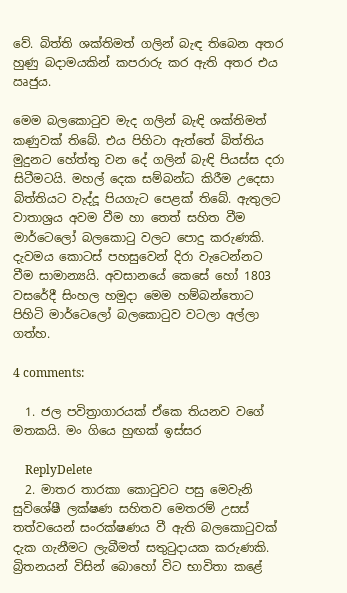වේ. බිත්ති ශක්තිමත් ගලින් බැඳ තිබෙන අතර හුණු බදාමයකින් කපරාරු කර ඇති අතර එය ඍජුය.

මෙම බලකොටුව මැද ගලින් බැඳි ශක්තිමත් කණුවක් තිබේ. එය පිහිටා ඇත්තේ බිත්තිය මුදුනට හේත්තු වන දේ ගලින් බැඳි පියස්ස දරා සිටීමටයි. මහල් දෙක සම්බන්ධ කිරීම උදෙසා බිත්තියට වැද්දූ පියගැට පෙළක් තිබේ. ඇතුලට වාතාශ්‍රය අවම වීම හා තෙත් සහිත වීම මාර්ටෙලෝ බලකොටු වලට පොදු කරුණකි. දැවමය කොටස් පහසුවෙන් දිරා වැටෙන්නට වීම සාමාන්‍යයි. අවසානයේ කෙසේ හෝ 1803 වසරේදී සිංහල හමුදා මෙම හම්බන්තොට පිහිටි මාර්ටෙලෝ බලකොටුව වටලා අල්ලා ගත්හ.

4 comments:

  1. ජල පවිත්‍රාගාරයක් ඒකෙ තියනව වගේ මතකයි. මං ගියෙ හුඟක් ඉස්සර

    ReplyDelete
  2. මාතර තාරකා කොටුවට පසු මෙවැනි සුවිශේෂී ලක්ෂණ සහිතව මෙතරම් උසස් තත්වයෙන් සංරක්ෂණය වී ඇති බලකොටුවක් දැක ගැනීමට ලැබීමත් සතුටුදායක කරුණකි. බ්‍රිතනයන් විසින් බොහෝ විට භාවිතා කළේ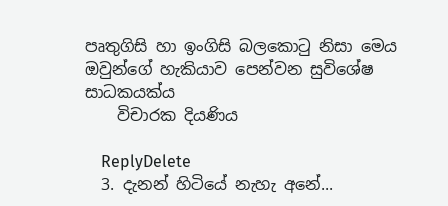පෘතුගිසි හා ඉංගිසි බලකොටු නිසා මෙය ඔවුන්ගේ හැකියාව පෙන්වන සුවිශේෂ සාධකයක්ය
    විචාරක දියණිය

    ReplyDelete
  3. දැනන් හිටියේ නැහැ අනේ...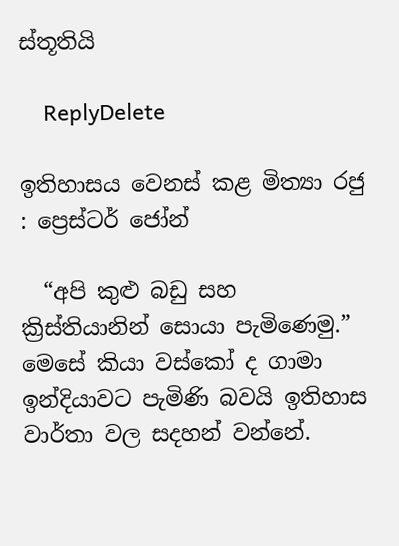ස්තූතියි

    ReplyDelete

ඉතිහාසය වෙනස් කළ මිත්‍යා රජු : ප්‍රෙස්ටර් ජෝන්

  “අපි කුළු බඩු සහ ක්‍රිස්තියානින් සොයා පැමිණෙමු.” මෙසේ කියා වස්කෝ ද ගාමා ඉන්දියාවට පැමිණි බවයි ඉතිහාස වාර්තා වල සදහන් වන්නේ.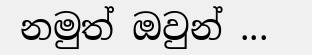නමුත් ඔවුන් ...